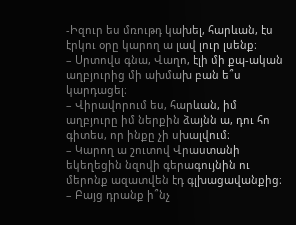-Իզուր ես մռութդ կախել, հարևան, էս էրկու օրը կարող ա լավ լուր լսենք։
– Սրտովս գնա, Վաղո, էլի մի քպ-ական աղբյուրից մի ախմախ բան ե՞ս կարդացել։
– Վիրավորում ես, հարևան, իմ աղբյուրը իմ ներքին ձայնն ա, դու հո գիտես, որ ինքը չի սխալվում։
– Կարող ա շուտով Վրաստանի եկեղեցին նզովի գերագույնին ու մերոնք ազատվեն էդ գլխացավանքից։
– Բայց դրանք ի՞նչ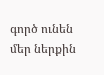գործ ունեն մեր ներքին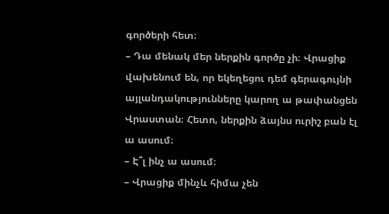գործերի հետ։
– Դա մենակ մեր ներքին գործը չի։ Վրացիք վախենում են, որ եկեղեցու դեմ գերագույնի այլանդակությունները կարող ա թափանցեն Վրաստան։ Հետո, ներքին ձայնս ուրիշ բան էլ ա ասում։
– Է՞լ ինչ ա ասում։
– Վրացիք մինչև հիմա չեն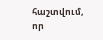հաշտվում, որ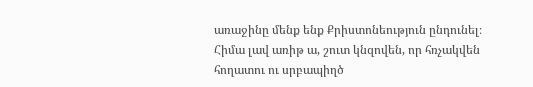առաջինը մենք ենք Քրիստոնեություն ընդունել։ Հիմա լավ առիթ ա, շուտ կնզովեն, որ հռչակվեն հողատու ու սրբապիղծ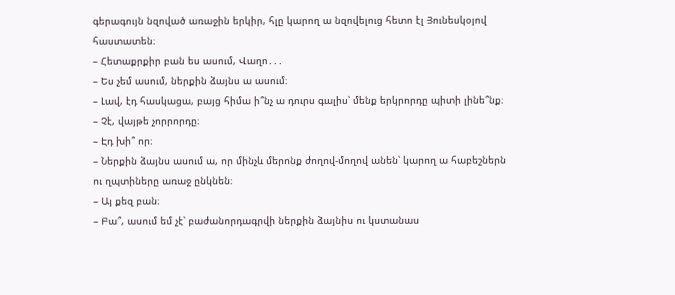գերագույն նզոված առաջին երկիր, հլը կարող ա նզովելուց հետո էլ Յունեսկօյով հաստատեն։
– Հետաքրքիր բան ես ասում, Վաղո․․․
– Ես չեմ ասում, ներքին ձայնս ա ասում։
– Լավ, էդ հասկացա, բայց հիմա ի՞նչ ա դուրս գալիս՝ մենք երկրորդը պիտի լինե՞նք։
– Չէ, վայթե չորրորդը։
– Էդ խի՞ որ։
– Ներքին ձայնս ասում ա, որ մինչև մերոնք ժողով-մողով անեն՝ կարող ա հաբեշներն ու ղպտիները առաջ ընկնեն։
– Այ քեզ բան։
– Բա՞, ասում եմ չէ՝ բաժանորդագրվի ներքին ձայնիս ու կստանաս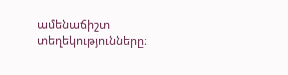ամենաճիշտ տեղեկությունները։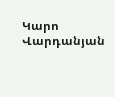Կարո Վարդանյան